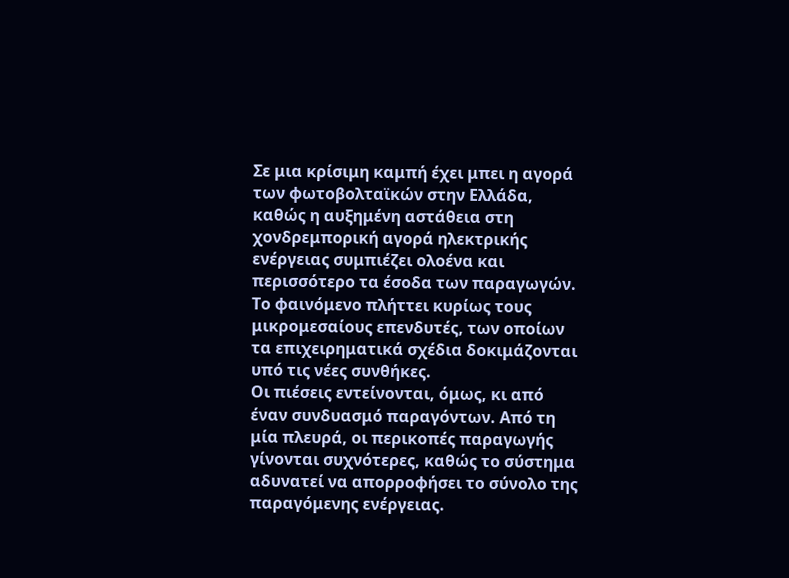Σε μια κρίσιμη καμπή έχει μπει η αγορά των φωτοβολταϊκών στην Ελλάδα, καθώς η αυξημένη αστάθεια στη χονδρεμπορική αγορά ηλεκτρικής ενέργειας συμπιέζει ολοένα και περισσότερο τα έσοδα των παραγωγών. Το φαινόμενο πλήττει κυρίως τους μικρομεσαίους επενδυτές, των οποίων τα επιχειρηματικά σχέδια δοκιμάζονται υπό τις νέες συνθήκες.
Οι πιέσεις εντείνονται, όμως, κι από έναν συνδυασμό παραγόντων. Από τη μία πλευρά, οι περικοπές παραγωγής γίνονται συχνότερες, καθώς το σύστημα αδυνατεί να απορροφήσει το σύνολο της παραγόμενης ενέργειας.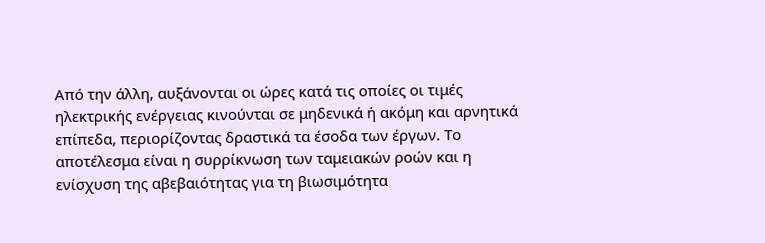Από την άλλη, αυξάνονται οι ώρες κατά τις οποίες οι τιμές ηλεκτρικής ενέργειας κινούνται σε μηδενικά ή ακόμη και αρνητικά επίπεδα, περιορίζοντας δραστικά τα έσοδα των έργων. Το αποτέλεσμα είναι η συρρίκνωση των ταμειακών ροών και η ενίσχυση της αβεβαιότητας για τη βιωσιμότητα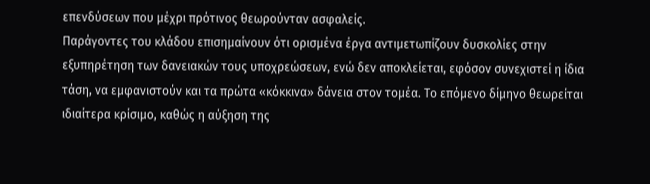επενδύσεων που μέχρι πρότινος θεωρούνταν ασφαλείς.
Παράγοντες του κλάδου επισημαίνουν ότι ορισμένα έργα αντιμετωπίζουν δυσκολίες στην εξυπηρέτηση των δανειακών τους υποχρεώσεων, ενώ δεν αποκλείεται, εφόσον συνεχιστεί η ίδια τάση, να εμφανιστούν και τα πρώτα «κόκκινα» δάνεια στον τομέα. Το επόμενο δίμηνο θεωρείται ιδιαίτερα κρίσιμο, καθώς η αύξηση της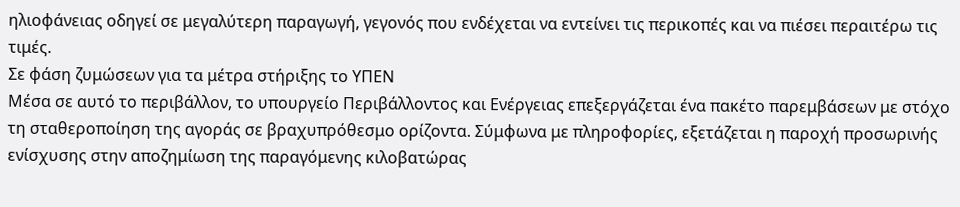ηλιοφάνειας οδηγεί σε μεγαλύτερη παραγωγή, γεγονός που ενδέχεται να εντείνει τις περικοπές και να πιέσει περαιτέρω τις τιμές.
Σε φάση ζυμώσεων για τα μέτρα στήριξης το ΥΠΕΝ
Μέσα σε αυτό το περιβάλλον, το υπουργείο Περιβάλλοντος και Ενέργειας επεξεργάζεται ένα πακέτο παρεμβάσεων με στόχο τη σταθεροποίηση της αγοράς σε βραχυπρόθεσμο ορίζοντα. Σύμφωνα με πληροφορίες, εξετάζεται η παροχή προσωρινής ενίσχυσης στην αποζημίωση της παραγόμενης κιλοβατώρας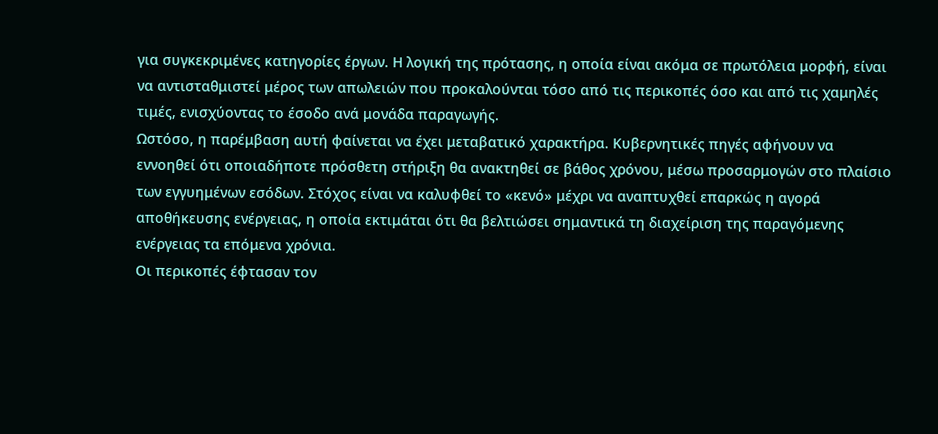για συγκεκριμένες κατηγορίες έργων. Η λογική της πρότασης, η οποία είναι ακόμα σε πρωτόλεια μορφή, είναι να αντισταθμιστεί μέρος των απωλειών που προκαλούνται τόσο από τις περικοπές όσο και από τις χαμηλές τιμές, ενισχύοντας το έσοδο ανά μονάδα παραγωγής.
Ωστόσο, η παρέμβαση αυτή φαίνεται να έχει μεταβατικό χαρακτήρα. Κυβερνητικές πηγές αφήνουν να εννοηθεί ότι οποιαδήποτε πρόσθετη στήριξη θα ανακτηθεί σε βάθος χρόνου, μέσω προσαρμογών στο πλαίσιο των εγγυημένων εσόδων. Στόχος είναι να καλυφθεί το «κενό» μέχρι να αναπτυχθεί επαρκώς η αγορά αποθήκευσης ενέργειας, η οποία εκτιμάται ότι θα βελτιώσει σημαντικά τη διαχείριση της παραγόμενης ενέργειας τα επόμενα χρόνια.
Οι περικοπές έφτασαν τον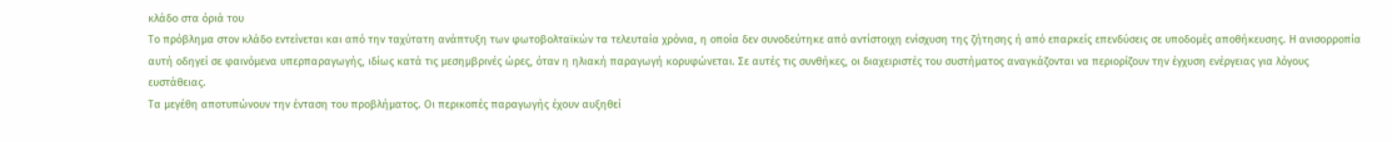κλάδο στα όριά του
Το πρόβλημα στον κλάδο εντείνεται και από την ταχύτατη ανάπτυξη των φωτοβολταϊκών τα τελευταία χρόνια, η οποία δεν συνοδεύτηκε από αντίστοιχη ενίσχυση της ζήτησης ή από επαρκείς επενδύσεις σε υποδομές αποθήκευσης. Η ανισορροπία αυτή οδηγεί σε φαινόμενα υπερπαραγωγής, ιδίως κατά τις μεσημβρινές ώρες, όταν η ηλιακή παραγωγή κορυφώνεται. Σε αυτές τις συνθήκες, οι διαχειριστές του συστήματος αναγκάζονται να περιορίζουν την έγχυση ενέργειας για λόγους ευστάθειας.
Τα μεγέθη αποτυπώνουν την ένταση του προβλήματος. Οι περικοπές παραγωγής έχουν αυξηθεί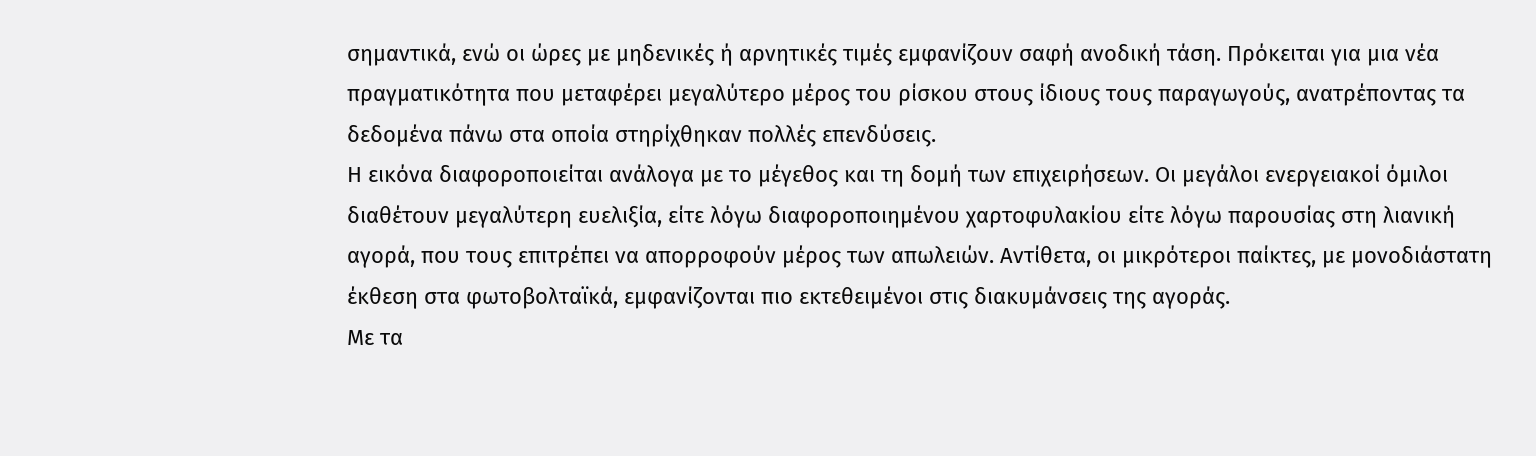σημαντικά, ενώ οι ώρες με μηδενικές ή αρνητικές τιμές εμφανίζουν σαφή ανοδική τάση. Πρόκειται για μια νέα πραγματικότητα που μεταφέρει μεγαλύτερο μέρος του ρίσκου στους ίδιους τους παραγωγούς, ανατρέποντας τα δεδομένα πάνω στα οποία στηρίχθηκαν πολλές επενδύσεις.
Η εικόνα διαφοροποιείται ανάλογα με το μέγεθος και τη δομή των επιχειρήσεων. Οι μεγάλοι ενεργειακοί όμιλοι διαθέτουν μεγαλύτερη ευελιξία, είτε λόγω διαφοροποιημένου χαρτοφυλακίου είτε λόγω παρουσίας στη λιανική αγορά, που τους επιτρέπει να απορροφούν μέρος των απωλειών. Αντίθετα, οι μικρότεροι παίκτες, με μονοδιάστατη έκθεση στα φωτοβολταϊκά, εμφανίζονται πιο εκτεθειμένοι στις διακυμάνσεις της αγοράς.
Με τα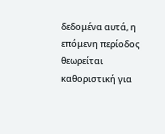δεδομένα αυτά, η επόμενη περίοδος θεωρείται καθοριστική για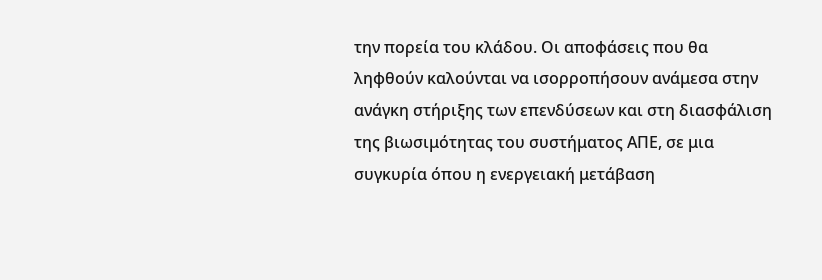την πορεία του κλάδου. Οι αποφάσεις που θα ληφθούν καλούνται να ισορροπήσουν ανάμεσα στην ανάγκη στήριξης των επενδύσεων και στη διασφάλιση της βιωσιμότητας του συστήματος ΑΠΕ, σε μια συγκυρία όπου η ενεργειακή μετάβαση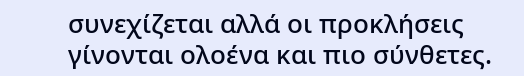συνεχίζεται αλλά οι προκλήσεις γίνονται ολοένα και πιο σύνθετες.